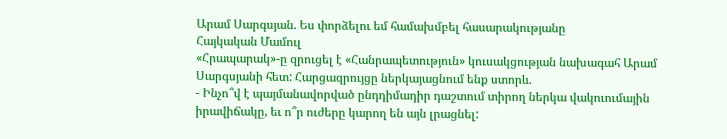Արամ Սարգսյան. Ես փորձելու եմ համախմբել հասարակությանը
Հայկական Մամուլ
«Հրապարակ»-ը զրուցել է «Հանրապետություն» կուսակցության նախագահ Արամ Սարգսյանի հետ: Հարցազրույցը ներկայացնում ենք ստորև.
- Ինչո՞վ է պայմանավորված ընդդիմադիր դաշտում տիրող ներկա վակուումային իրավիճակը, եւ ո՞ր ուժերը կարող են այն լրացնել: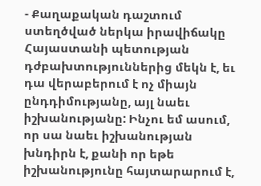- Քաղաքական դաշտում ստեղծված ներկա իրավիճակը Հայաստանի պետության դժբախտություններից մեկն է, եւ դա վերաբերում է ոչ միայն ընդդիմությանը, այլ նաեւ իշխանությանը: Ինչու եմ ասում, որ սա նաեւ իշխանության խնդիրն է, քանի որ եթե իշխանությունը հայտարարում է,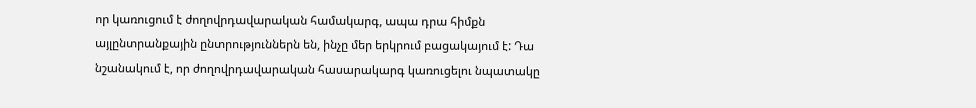որ կառուցում է ժողովրդավարական համակարգ, ապա դրա հիմքն այլընտրանքային ընտրություններն են, ինչը մեր երկրում բացակայում է: Դա նշանակում է, որ ժողովրդավարական հասարակարգ կառուցելու նպատակը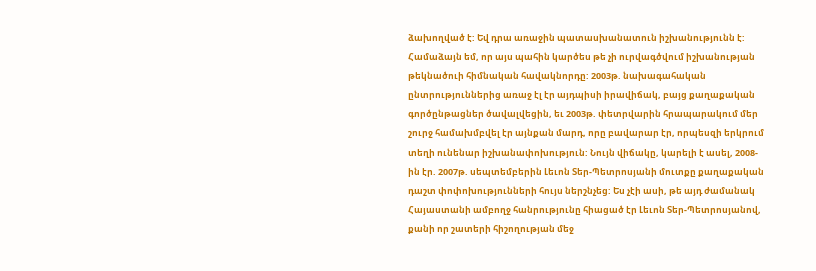ձախողված է: Եվ դրա առաջին պատասխանատուն իշխանությունն է:
Համաձայն եմ, որ այս պահին կարծես թե չի ուրվագծվում իշխանության թեկնածուի հիմնական հավակնորդը: 2003թ. նախագահական ընտրություններից առաջ էլ էր այդպիսի իրավիճակ, բայց քաղաքական գործընթացներ ծավալվեցին, եւ 2003թ. փետրվարին հրապարակում մեր շուրջ համախմբվել էր այնքան մարդ, որը բավարար էր, որպեսզի երկրում տեղի ունենար իշխանափոխություն: Նույն վիճակը, կարելի է ասել, 2008-ին էր. 2007թ. սեպտեմբերին Լեւոն Տեր-Պետրոսյանի մուտքը քաղաքական դաշտ փոփոխությունների հույս ներշնչեց: Ես չէի ասի, թե այդ ժամանակ Հայաստանի ամբողջ հանրությունը հիացած էր Լեւոն Տեր-Պետրոսյանով, քանի որ շատերի հիշողության մեջ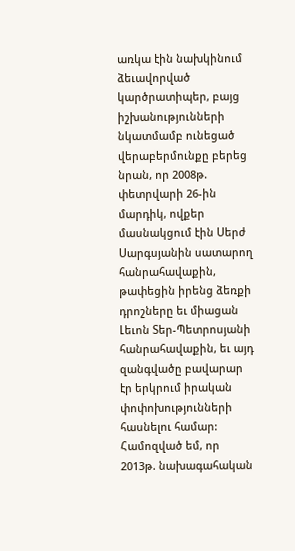առկա էին նախկինում ձեւավորված կարծրատիպեր, բայց իշխանությունների նկատմամբ ունեցած վերաբերմունքը բերեց նրան, որ 2008թ. փետրվարի 26-ին մարդիկ, ովքեր մասնակցում էին Սերժ Սարգսյանին սատարող հանրահավաքին, թափեցին իրենց ձեռքի դրոշները եւ միացան Լեւոն Տեր-Պետրոսյանի հանրահավաքին, եւ այդ զանգվածը բավարար էր երկրում իրական փոփոխությունների հասնելու համար:
Համոզված եմ, որ 2013թ. նախագահական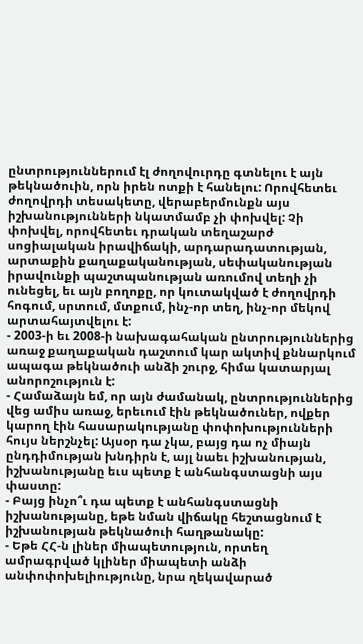ընտրություններում էլ ժողովուրդը գտնելու է այն թեկնածուին, որն իրեն ոտքի է հանելու: Որովհետեւ ժողովրդի տեսակետը, վերաբերմունքն այս իշխանությունների նկատմամբ չի փոխվել: Չի փոխվել, որովհետեւ դրական տեղաշարժ սոցիալական իրավիճակի, արդարադատության, արտաքին քաղաքականության, սեփականության իրավունքի պաշտպանության առումով տեղի չի ունեցել, եւ այն բողոքը, որ կուտակված է ժողովրդի հոգում, սրտում, մտքում, ինչ-որ տեղ, ինչ-որ մեկով արտահայտվելու է:
- 2003-ի եւ 2008-ի նախագահական ընտրություններից առաջ քաղաքական դաշտում կար ակտիվ քննարկում ապագա թեկնածուի անձի շուրջ, հիմա կատարյալ անորոշություն է:
- Համաձայն եմ, որ այն ժամանակ, ընտրություններից վեց ամիս առաջ, երեւում էին թեկնածուներ, ովքեր կարող էին հասարակությանը փոփոխությունների հույս ներշնչել: Այսօր դա չկա, բայց դա ոչ միայն ընդդիմության խնդիրն է, այլ նաեւ իշխանության, իշխանությանը եւս պետք է անհանգստացնի այս փաստը:
- Բայց ինչո՞ւ դա պետք է անհանգստացնի իշխանությանը, եթե նման վիճակը հեշտացնում է իշխանության թեկնածուի հաղթանակը:
- Եթե ՀՀ-ն լիներ միապետություն, որտեղ ամրագրված կլիներ միապետի անձի անփոփոխելիությունը, նրա ղեկավարած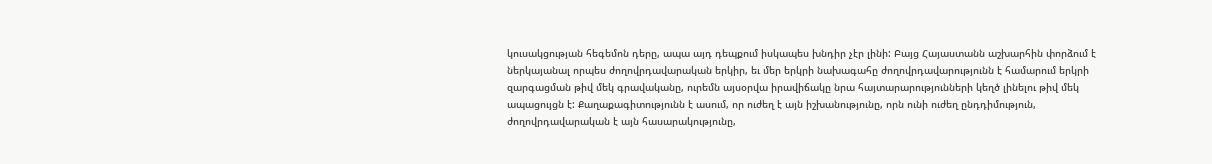կուսակցության հեգեմոն դերը, ապա այդ դեպքում իսկապես խնդիր չէր լինի: Բայց Հայաստանն աշխարհին փորձում է ներկայանալ որպես ժողովրդավարական երկիր, եւ մեր երկրի նախագահը ժողովրդավարությունն է համարում երկրի զարգացման թիվ մեկ գրավականը, ուրեմն այսօրվա իրավիճակը նրա հայտարարությունների կեղծ լինելու թիվ մեկ ապացույցն է: Քաղաքագիտությունն է ասում, որ ուժեղ է այն իշխանությունը, որն ունի ուժեղ ընդդիմություն, ժողովրդավարական է այն հասարակությունը,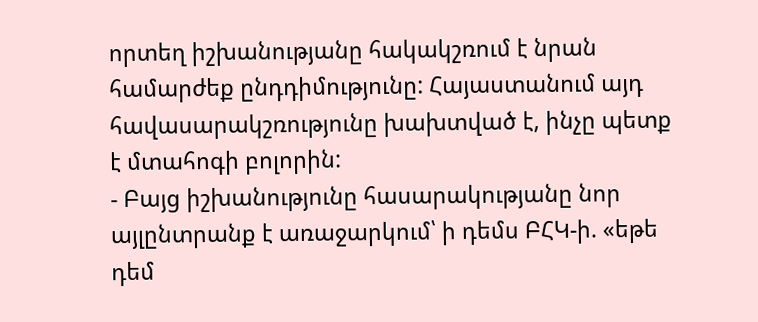որտեղ իշխանությանը հակակշռում է նրան համարժեք ընդդիմությունը: Հայաստանում այդ հավասարակշռությունը խախտված է, ինչը պետք է մտահոգի բոլորին:
- Բայց իշխանությունը հասարակությանը նոր այլընտրանք է առաջարկում՝ ի դեմս ԲՀԿ-ի. «եթե դեմ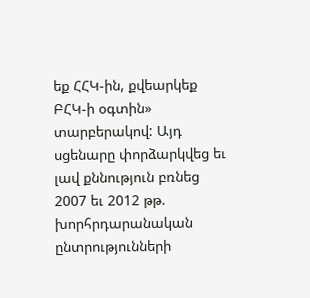եք ՀՀԿ-ին, քվեարկեք ԲՀԿ-ի օգտին» տարբերակով: Այդ սցենարը փորձարկվեց եւ լավ քննություն բռնեց 2007 եւ 2012 թթ. խորհրդարանական ընտրությունների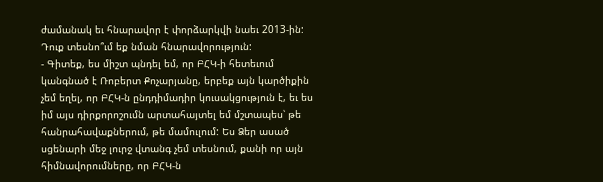ժամանակ եւ հնարավոր է փորձարկվի նաեւ 2013-ին: Դուք տեսնո՞ւմ եք նման հնարավորություն:
- Գիտեք, ես միշտ պնդել եմ, որ ԲՀԿ-ի հետեւում կանգնած է Ռոբերտ Քոչարյանը, երբեք այն կարծիքին չեմ եղել, որ ԲՀԿ-ն ընդդիմադիր կուսակցություն է, եւ ես իմ այս դիրքորոշումն արտահայտել եմ մշտապես՝ թե հանրահավաքներում, թե մամուլում: Ես Ձեր ասած սցենարի մեջ լուրջ վտանգ չեմ տեսնում, քանի որ այն հիմնավորումները, որ ԲՀԿ-ն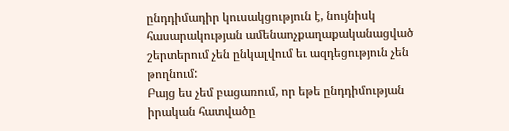ընդդիմադիր կուսակցություն է, նույնիսկ հասարակության ամենաոչքաղաքականացված շերտերում չեն ընկալվում եւ ազդեցություն չեն թողնում:
Բայց ես չեմ բացառում, որ եթե ընդդիմության իրական հատվածը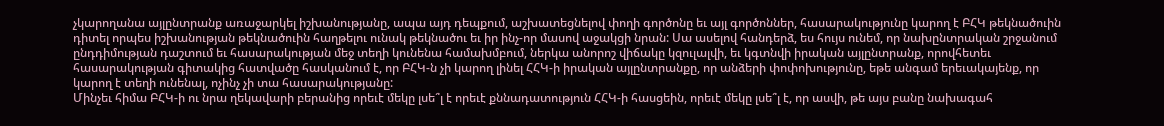չկարողանա այլընտրանք առաջարկել իշխանությանը, ապա այդ դեպքում, աշխատեցնելով փողի գործոնը եւ այլ գործոններ, հասարակությունը կարող է ԲՀԿ թեկնածուին դիտել որպես իշխանության թեկնածուին հաղթելու ունակ թեկնածու եւ իր ինչ-որ մասով աջակցի նրան: Սա ասելով հանդերձ, ես հույս ունեմ, որ նախընտրական շրջանում ընդդիմության դաշտում եւ հասարակության մեջ տեղի կունենա համախմբում, ներկա անորոշ վիճակը կզուլալվի, եւ կգտնվի իրական այլընտրանք, որովհետեւ հասարակության գիտակից հատվածը հասկանում է, որ ԲՀԿ-ն չի կարող լինել ՀՀԿ-ի իրական այլընտրանքը, որ անձերի փոփոխությունը, եթե անգամ երեւակայենք, որ կարող է տեղի ունենալ, ոչինչ չի տա հասարակությանը:
Մինչեւ հիմա ԲՀԿ-ի ու նրա ղեկավարի բերանից որեւէ մեկը լսե՞լ է որեւէ քննադատություն ՀՀԿ-ի հասցեին, որեւէ մեկը լսե՞լ է, որ ասվի, թե այս բանը նախագահ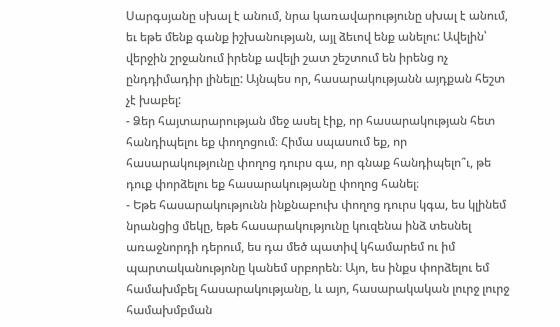Սարգսյանը սխալ է անում, նրա կառավարությունը սխալ է անում, եւ եթե մենք գանք իշխանության, այլ ձեւով ենք անելու: Ավելին՝ վերջին շրջանում իրենք ավելի շատ շեշտում են իրենց ոչ ընդդիմադիր լինելը: Այնպես որ, հասարակությանն այդքան հեշտ չէ խաբել:
- Ձեր հայտարարության մեջ ասել էիք, որ հասարակության հետ հանդիպելու եք փողոցում։ Հիմա սպասում եք, որ հասարակությունը փողոց դուրս գա, որ գնաք հանդիպելո՞ւ, թե դուք փորձելու եք հասարակությանը փողոց հանել։
- Եթե հասարակությունն ինքնաբուխ փողոց դուրս կգա, ես կլինեմ նրանցից մեկը, եթե հասարակությունը կուզենա ինձ տեսնել առաջնորդի դերում, ես դա մեծ պատիվ կհամարեմ ու իմ պարտականությոնը կանեմ սրբորեն։ Այո, ես ինքս փորձելու եմ համախմբել հասարակությանը, և այո, հասարակական լուրջ լուրջ համախմբման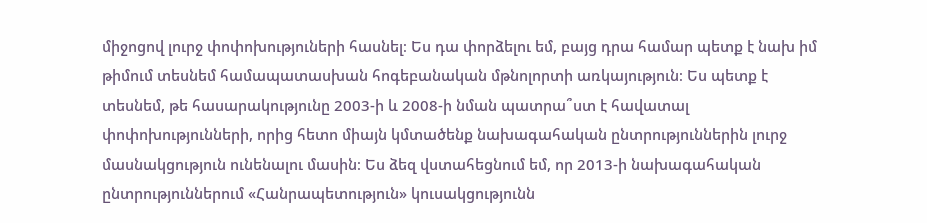միջոցով լուրջ փոփոխություների հասնել։ Ես դա փորձելու եմ, բայց դրա համար պետք է նախ իմ թիմում տեսնեմ համապատասխան հոգեբանական մթնոլորտի առկայություն։ Ես պետք է տեսնեմ, թե հասարակությունը 2003-ի և 2008-ի նման պատրա՞ստ է հավատալ փոփոխությունների, որից հետո միայն կմտածենք նախագահական ընտրություններին լուրջ մասնակցություն ունենալու մասին։ Ես ձեզ վստահեցնում եմ, որ 2013-ի նախագահական ընտրություններում «Հանրապետություն» կուսակցությունն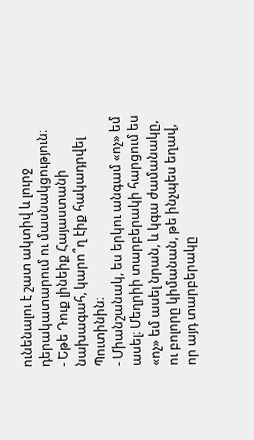ունենալու է շատ ակտիվ և լուրջ դերակատարում ու մասնակցություն։
- Եթե Դուք լինեիք Հայաստանի նախագահ, կարո՞ղ էիք հակադրվել Պուտինին։
- Միանշանակ, ես երկու անգամ «ոչ» եմ ասել։ Մեղրիի տարբերակի հարցում ես «ոչ» եմ ասել նրան, և կգա ժամանակը, ու բոլորը կիմանան, թե ինչպես եղավ, որ այդ տարբերակը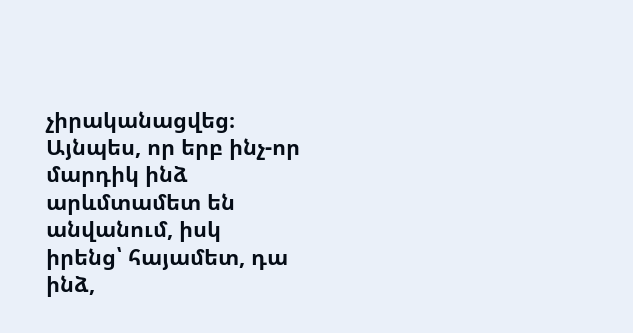չիրականացվեց։ Այնպես, որ երբ ինչ-որ մարդիկ ինձ արևմտամետ են անվանում, իսկ իրենց՝ հայամետ, դա ինձ,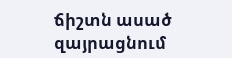ճիշտն ասած զայրացնում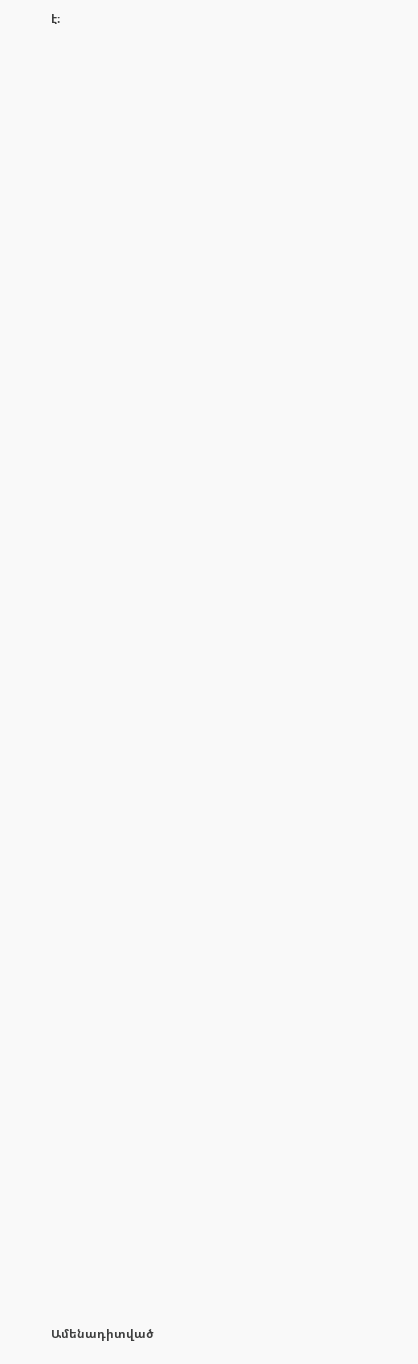է։


















































Ամենադիտված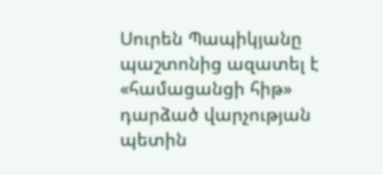Սուրեն Պապիկյանը պաշտոնից ազատել է «համացանցի հիթ» դարձած վարչության պետին